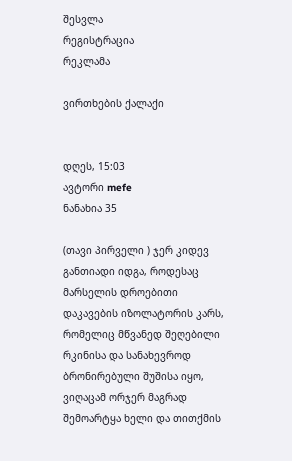შესვლა
რეგისტრაცია
რეკლამა

ვირთხების ქალაქი


დღეს, 15:03
ავტორი mefe
ნანახია 35

(თავი პირველი ) ჯერ კიდევ განთიადი იდგა, როდესაც მარსელის დროებითი დაკავების იზოლატორის კარს, რომელიც მწვანედ შეღებილი რკინისა და სანახევროდ ბრონირებული შუშისა იყო, ვიღაცამ ორჯერ მაგრად შემოარტყა ხელი და თითქმის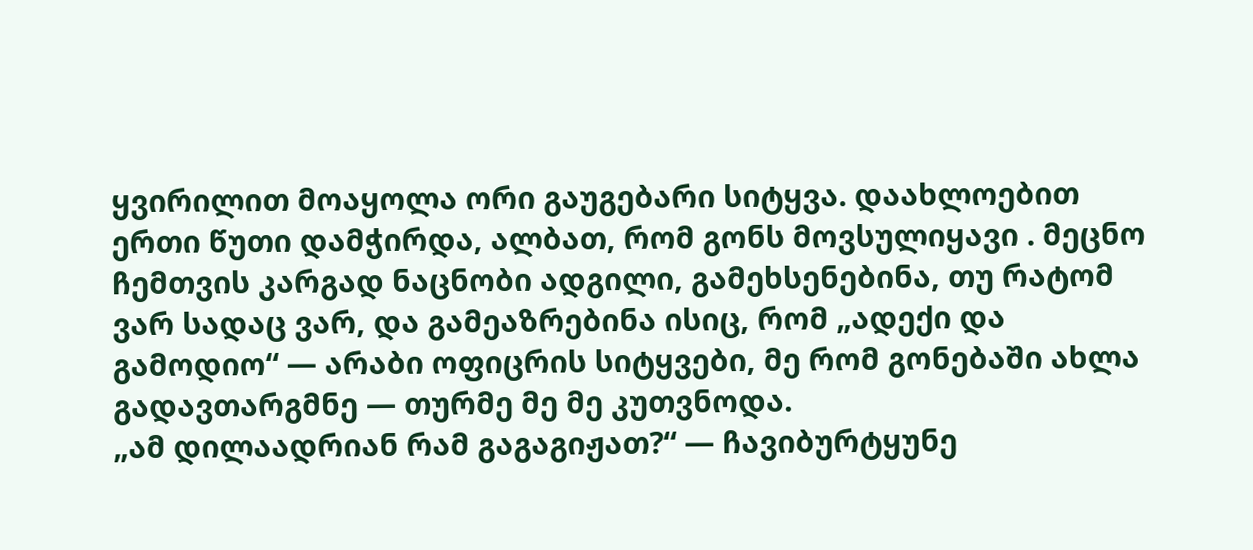ყვირილით მოაყოლა ორი გაუგებარი სიტყვა. დაახლოებით ერთი წუთი დამჭირდა, ალბათ, რომ გონს მოვსულიყავი . მეცნო ჩემთვის კარგად ნაცნობი ადგილი, გამეხსენებინა, თუ რატომ ვარ სადაც ვარ, და გამეაზრებინა ისიც, რომ „ადექი და გამოდიო“ — არაბი ოფიცრის სიტყვები, მე რომ გონებაში ახლა გადავთარგმნე — თურმე მე მე კუთვნოდა.
„ამ დილაადრიან რამ გაგაგიჟათ?“ — ჩავიბურტყუნე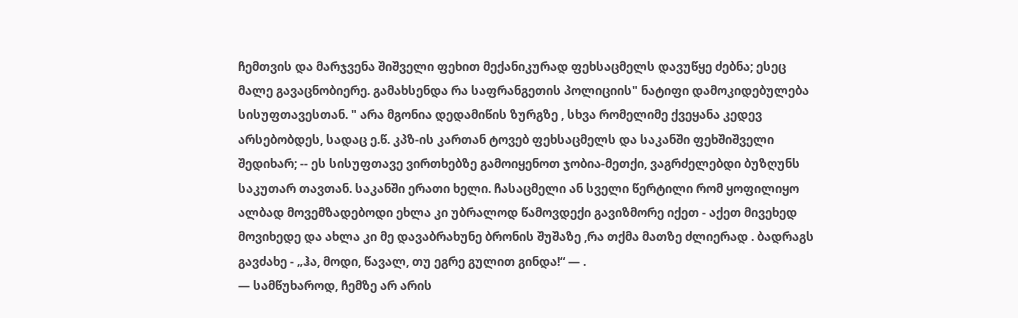ჩემთვის და მარჯვენა შიშველი ფეხით მექანიკურად ფეხსაცმელს დავუწყე ძებნა; ესეც მალე გავაცნობიერე. გამახსენდა რა საფრანგეთის პოლიციის" ნატიფი დამოკიდებულება სისუფთავესთან. " არა მგონია დედამიწის ზურგზე , სხვა რომელიმე ქვეყანა კედევ არსებობდეს, სადაც ე.წ. კპზ-ის კართან ტოვებ ფეხსაცმელს და საკანში ფეხშიშველი შედიხარ; -- ეს სისუფთავე ვირთხებზე გამოიყენოთ ჯობია-მეთქი, ვაგრძელებდი ბუზღუნს საკუთარ თავთან. საკანში ერათი ხელი. ჩასაცმელი ან სველი წერტილი რომ ყოფილიყო ალბად მოვემზადებოდი ეხლა კი უბრალოდ წამოვდექი გავიზმორე იქეთ - აქეთ მივეხედ მოვიხედე და ახლა კი მე დავაბრახუნე ბრონის შუშაზე ,რა თქმა მათზე ძლიერად . ბადრაგს გავძახე - „ჰა, მოდი, წავალ, თუ ეგრე გულით გინდა!“ — .
— სამწუხაროდ, ჩემზე არ არის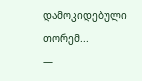დამოკიდებული თორემ...
—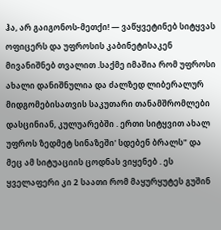ჰა, არ გაიგონოს-მეთქი! — ვაწყვეტინებ სიტყვას ოფიცერს და უფროსის კაბინეტისაკენ მივანიშნებ თვალით .საქმე იმაშია რომ უფროსი ახალი დანიშნულია და ძალზედ ლიბერალურ მიდგომებისათვის საკუთარი თანამშრომლები დასცინიან, კულუარებში . ერთი სიტყვით ახალ უფროს ზედმეტ სინაზეში' სდებენ ბრალს" და მეც ამ სიტუაციის ცოდნას ვიყენებ . ეს ყველაფერი კი 2 საათი რომ მაყურყუტეს გუშინ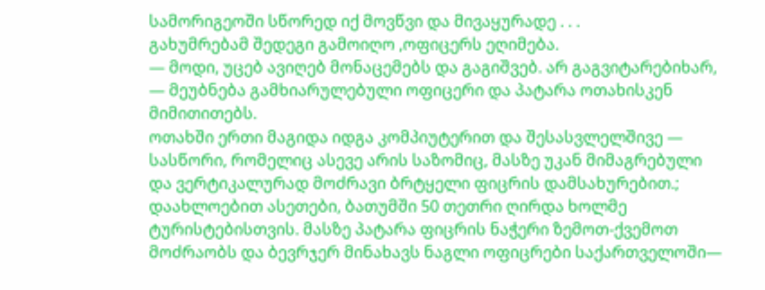სამორიგეოში სწორედ იქ მოვწვი და მივაყურადე . . .
გახუმრებამ შედეგი გამოიღო ,ოფიცერს ეღიმება.
— მოდი, უცებ ავიღებ მონაცემებს და გაგიშვებ. არ გაგვიტარებიხარ, — მეუბნება გამხიარულებული ოფიცერი და პატარა ოთახისკენ მიმითითებს.
ოთახში ერთი მაგიდა იდგა კომპიუტერით და შესასვლელშივე — სასწორი, რომელიც ასევე არის საზომიც, მასზე უკან მიმაგრებული და ვერტიკალურად მოძრავი ბრტყელი ფიცრის დამსახურებით.; დაახლოებით ასეთები, ბათუმში 50 თეთრი ღირდა ხოლმე ტურისტებისთვის. მასზე პატარა ფიცრის ნაჭერი ზემოთ-ქვემოთ მოძრაობს და ბევრჯერ მინახავს ნაგლი ოფიცრები საქართველოში—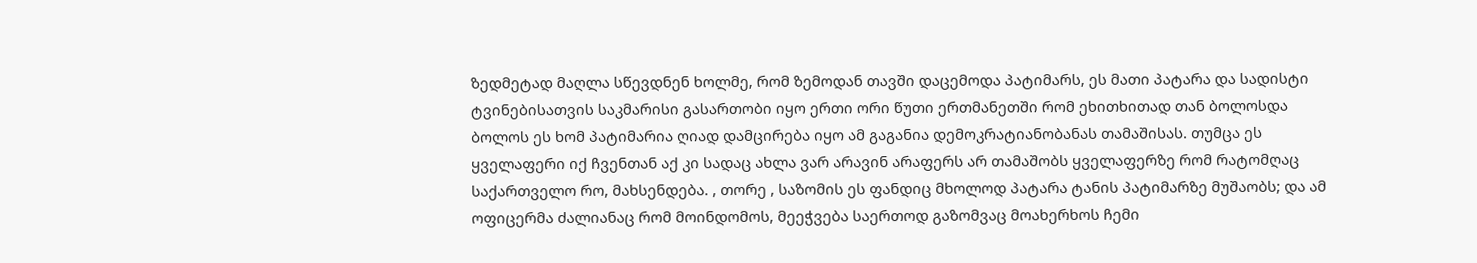ზედმეტად მაღლა სწევდნენ ხოლმე, რომ ზემოდან თავში დაცემოდა პატიმარს, ეს მათი პატარა და სადისტი ტვინებისათვის საკმარისი გასართობი იყო ერთი ორი წუთი ერთმანეთში რომ ეხითხითად თან ბოლოსდა ბოლოს ეს ხომ პატიმარია ღიად დამცირება იყო ამ გაგანია დემოკრატიანობანას თამაშისას. თუმცა ეს ყველაფერი იქ ჩვენთან აქ კი სადაც ახლა ვარ არავინ არაფერს არ თამაშობს ყველაფერზე რომ რატომღაც საქართველო რო, მახსენდება. , თორე , საზომის ეს ფანდიც მხოლოდ პატარა ტანის პატიმარზე მუშაობს; და ამ ოფიცერმა ძალიანაც რომ მოინდომოს, მეეჭვება საერთოდ გაზომვაც მოახერხოს ჩემი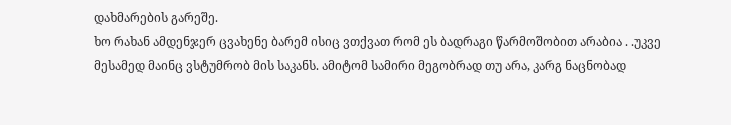დახმარების გარეშე.
ხო რახან ამდენჯერ ცვახენე ბარემ ისიც ვთქვათ რომ ეს ბადრაგი წარმოშობით არაბია . .უკვე მესამედ მაინც ვსტუმრობ მის საკანს. ამიტომ სამირი მეგობრად თუ არა, კარგ ნაცნობად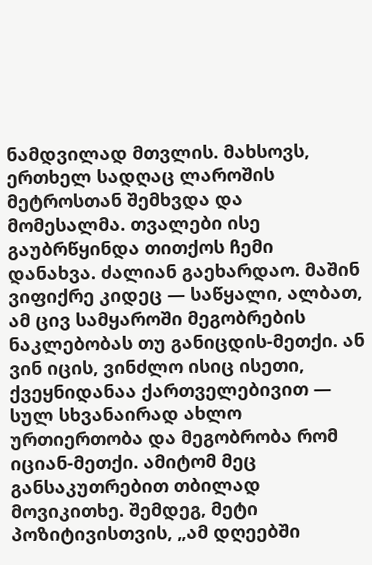ნამდვილად მთვლის. მახსოვს, ერთხელ სადღაც ლაროშის მეტროსთან შემხვდა და მომესალმა. თვალები ისე გაუბრწყინდა თითქოს ჩემი დანახვა. ძალიან გაეხარდაო. მაშინ ვიფიქრე კიდეც — საწყალი, ალბათ, ამ ცივ სამყაროში მეგობრების ნაკლებობას თუ განიცდის-მეთქი. ან ვინ იცის, ვინძლო ისიც ისეთი, ქვეყნიდანაა ქართველებივით — სულ სხვანაირად ახლო ურთიერთობა და მეგობრობა რომ იციან-მეთქი. ამიტომ მეც განსაკუთრებით თბილად მოვიკითხე. შემდეგ, მეტი პოზიტივისთვის, „ამ დღეებში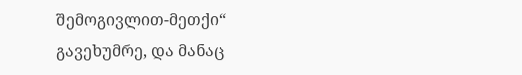შემოგივლით-მეთქი“ გავეხუმრე, და მანაც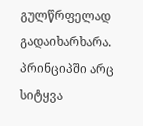გულწრფელად გადაიხარხარა.
პრინციპში არც სიტყვა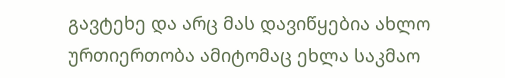გავტეხე და არც მას დავიწყებია ახლო ურთიერთობა ამიტომაც ეხლა საკმაო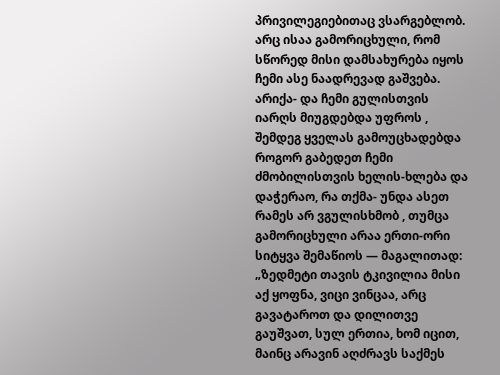პრივილეგიებითაც ვსარგებლობ. არც ისაა გამორიცხული, რომ სწორედ მისი დამსახურება იყოს ჩემი ასე ნაადრევად გაშვება. არიქა- და ჩემი გულისთვის იარღს მიუგდებდა უფროს , შემდეგ ყველას გამოუცხადებდა როგორ გაბედეთ ჩემი ძმობილისთვის ხელის-ხლება და დაჭერაო, რა თქმა- უნდა ასეთ რამეს არ ვგულისხმობ , თუმცა გამორიცხული არაა ერთი-ორი სიტყვა შემაწიოს — მაგალითად: „ზედმეტი თავის ტკივილია მისი აქ ყოფნა, ვიცი ვინცაა, არც გავატაროთ და დილითვე გაუშვათ, სულ ერთია, ხომ იცით, მაინც არავინ აღძრავს საქმეს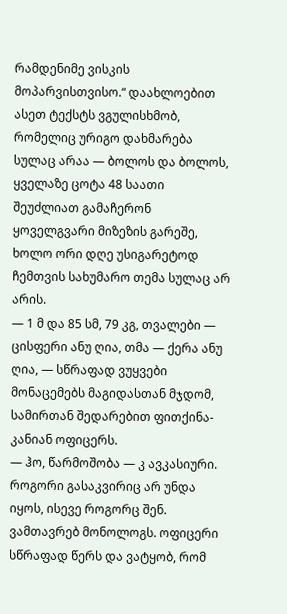რამდენიმე ვისკის მოპარვისთვისო.“ დაახლოებით ასეთ ტექსტს ვგულისხმობ, რომელიც ურიგო დახმარება სულაც არაა — ბოლოს და ბოლოს, ყველაზე ცოტა 48 საათი შეუძლიათ გამაჩერონ ყოველგვარი მიზეზის გარეშე, ხოლო ორი დღე უსიგარეტოდ ჩემთვის სახუმარო თემა სულაც არ არის.
— 1 მ და 85 სმ, 79 კგ, თვალები — ცისფერი ანუ ღია, თმა — ქერა ანუ ღია, — სწრაფად ვუყვები მონაცემებს მაგიდასთან მჯდომ, სამირთან შედარებით ფითქინა-კანიან ოფიცერს.
— ჰო, წარმოშობა — კ ავკასიური. როგორი გასაკვირიც არ უნდა იყოს, ისევე როგორც შენ.
ვამთავრებ მონოლოგს. ოფიცერი სწრაფად წერს და ვატყობ, რომ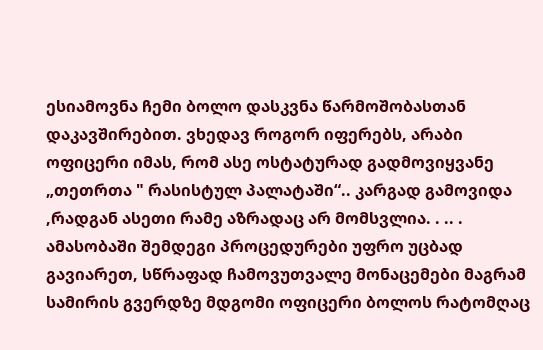ესიამოვნა ჩემი ბოლო დასკვნა წარმოშობასთან დაკავშირებით. ვხედავ როგორ იფერებს, არაბი ოფიცერი იმას, რომ ასე ოსტატურად გადმოვიყვანე „თეთრთა " რასისტულ პალატაში“.. კარგად გამოვიდა ,რადგან ასეთი რამე აზრადაც არ მომსვლია. . .. . ამასობაში შემდეგი პროცედურები უფრო უცბად გავიარეთ, სწრაფად ჩამოვუთვალე მონაცემები მაგრამ სამირის გვერდზე მდგომი ოფიცერი ბოლოს რატომღაც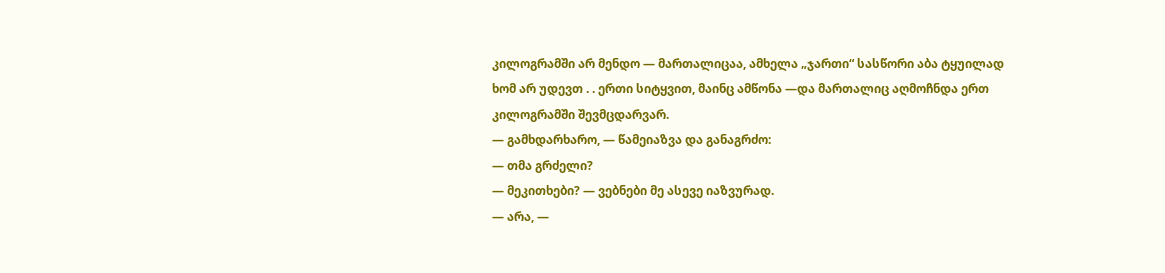კილოგრამში არ მენდო — მართალიცაა, ამხელა „ჯართი“ სასწორი აბა ტყუილად ხომ არ უდევთ . . ერთი სიტყვით, მაინც ამწონა —და მართალიც აღმოჩნდა ერთ კილოგრამში შევმცდარვარ.
— გამხდარხარო, — წამეიაზვა და განაგრძო:
— თმა გრძელი?
— მეკითხები? — ვებნები მე ასევე იაზვურად.
— არა, —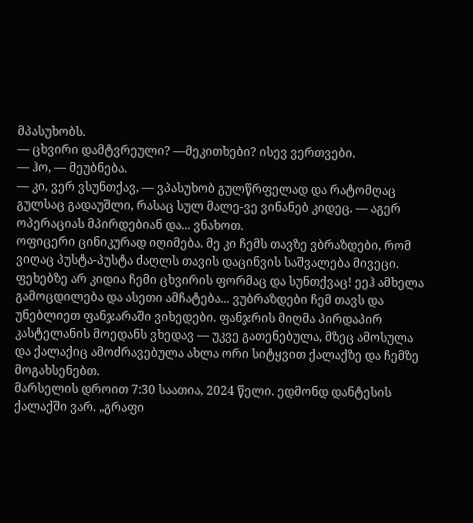მპასუხობს.
— ცხვირი დამტვრეული? —მეკითხები? ისევ ვერთვები.
— ჰო, — მეუბნება.
— კი, ვერ ვსუნთქავ, — ვპასუხობ გულწრფელად და რატომღაც გულსაც გადაუშლი, რასაც სულ მალე-ვე ვინანებ კიდეც. — აგერ ოპერაციას მპირდებიან და... ვნახოთ.
ოფიცერი ცინიკურად იღიმება. მე კი ჩემს თავზე ვბრაზდები, რომ ვიღაც პუსტა-პუსტა ძაღლს თავის დაცინვის საშვალება მივეცი. ფეხებზე არ კიდია ჩემი ცხვირის ფორმაც და სუნთქვაც! ეეჰ ამხელა გამოცდილება და ასეთი ამჩატება... ვუბრაზდები ჩემ თავს და უნებლიეთ ფანჯარაში ვიხედები. ფანჯრის მიღმა პირდაპირ კასტელანის მოედანს ვხედავ — უკვე გათენებულა, მზეც ამოსულა და ქალაქიც ამოძრავებულა ახლა ორი სიტყვით ქალაქზე და ჩემზე მოგახსენებთ.
მარსელის დროით 7:30 საათია, 2024 წელი. ედმონდ დანტესის ქალაქში ვარ. „გრაფი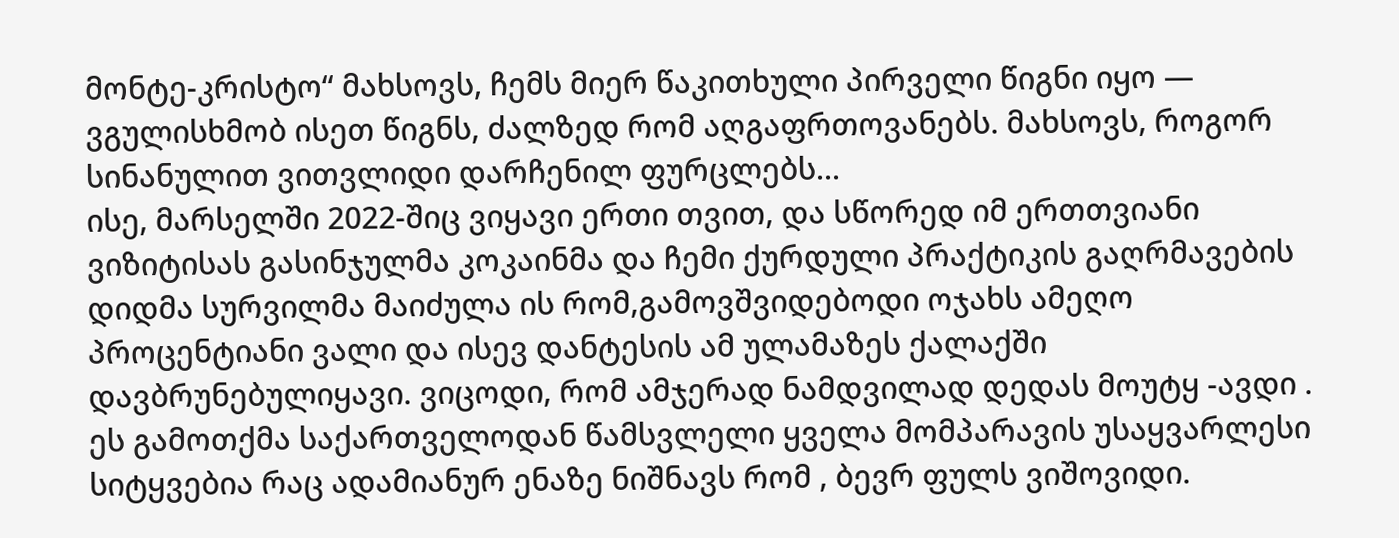მონტე-კრისტო“ მახსოვს, ჩემს მიერ წაკითხული პირველი წიგნი იყო — ვგულისხმობ ისეთ წიგნს, ძალზედ რომ აღგაფრთოვანებს. მახსოვს, როგორ სინანულით ვითვლიდი დარჩენილ ფურცლებს...
ისე, მარსელში 2022-შიც ვიყავი ერთი თვით, და სწორედ იმ ერთთვიანი ვიზიტისას გასინჯულმა კოკაინმა და ჩემი ქურდული პრაქტიკის გაღრმავების დიდმა სურვილმა მაიძულა ის რომ,გამოვშვიდებოდი ოჯახს ამეღო პროცენტიანი ვალი და ისევ დანტესის ამ ულამაზეს ქალაქში დავბრუნებულიყავი. ვიცოდი, რომ ამჯერად ნამდვილად დედას მოუტყ -ავდი . ეს გამოთქმა საქართველოდან წამსვლელი ყველა მომპარავის უსაყვარლესი სიტყვებია რაც ადამიანურ ენაზე ნიშნავს რომ , ბევრ ფულს ვიშოვიდი.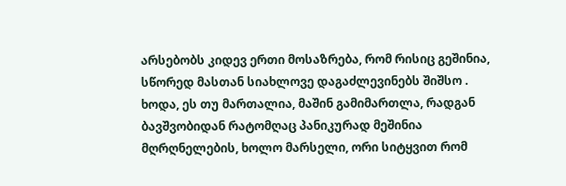არსებობს კიდევ ერთი მოსაზრება, რომ რისიც გეშინია, სწორედ მასთან სიახლოვე დაგაძლევინებს შიშსო . ხოდა, ეს თუ მართალია, მაშინ გამიმართლა, რადგან ბავშვობიდან რატომღაც პანიკურად მეშინია მღრღნელების, ხოლო მარსელი, ორი სიტყვით რომ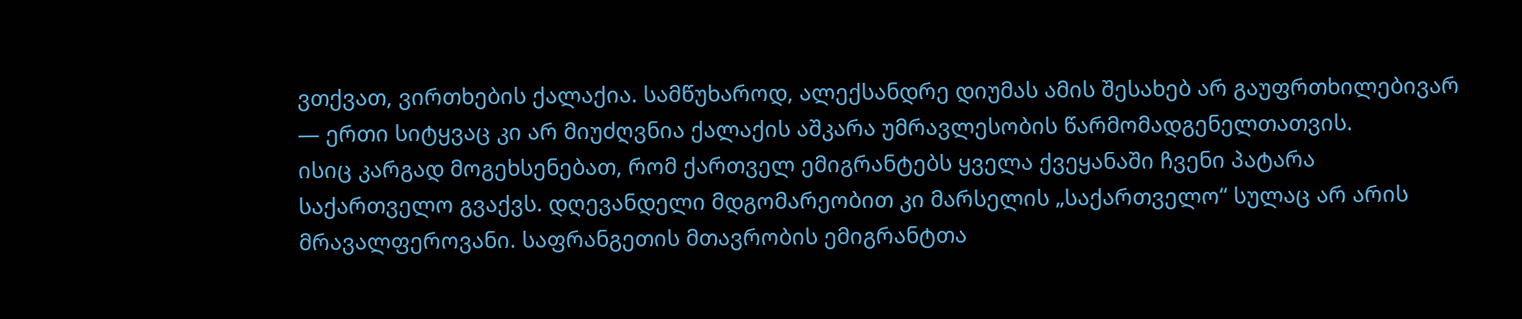ვთქვათ, ვირთხების ქალაქია. სამწუხაროდ, ალექსანდრე დიუმას ამის შესახებ არ გაუფრთხილებივარ — ერთი სიტყვაც კი არ მიუძღვნია ქალაქის აშკარა უმრავლესობის წარმომადგენელთათვის.
ისიც კარგად მოგეხსენებათ, რომ ქართველ ემიგრანტებს ყველა ქვეყანაში ჩვენი პატარა საქართველო გვაქვს. დღევანდელი მდგომარეობით კი მარსელის „საქართველო“ სულაც არ არის მრავალფეროვანი. საფრანგეთის მთავრობის ემიგრანტთა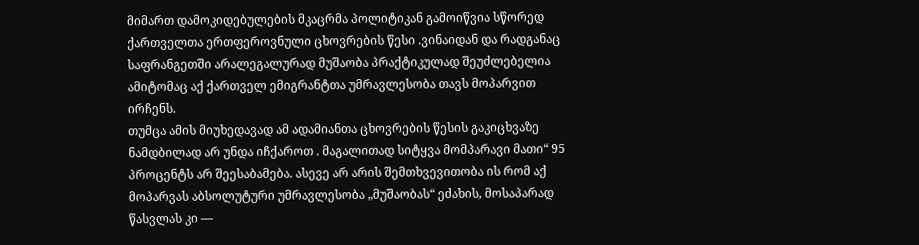მიმართ დამოკიდებულების მკაცრმა პოლიტიკან გამოიწვია სწორედ ქართველთა ერთფეროვნული ცხოვრების წესი .ვინაიდან და რადგანაც საფრანგეთში არალეგალურად მუშაობა პრაქტიკულად შეუძლებელია ამიტომაც აქ ქართველ ემიგრანტთა უმრავლესობა თავს მოპარვით ირჩენს.
თუმცა ამის მიუხედავად ამ ადამიანთა ცხოვრების წესის გაკიცხვაზე ნამდბილად არ უნდა იჩქაროთ . მაგალითად სიტყვა მომპარავი მათი“ 95 პროცენტს არ შეესაბამება. ასევე არ არის შემთხვევითობა ის რომ აქ მოპარვას აბსოლუტური უმრავლესობა „მუშაობას“ ეძახის, მოსაპარად წასვლას კი —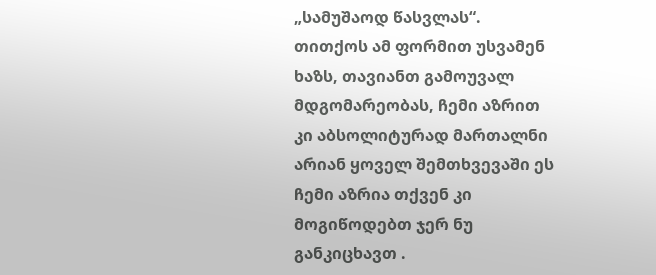„სამუშაოდ წასვლას“. თითქოს ამ ფორმით უსვამენ ხაზს, თავიანთ გამოუვალ მდგომარეობას, ჩემი აზრით კი აბსოლიტურად მართალნი არიან ყოველ შემთხვევაში ეს ჩემი აზრია თქვენ კი მოგიწოდებთ ჯერ ნუ განკიცხავთ .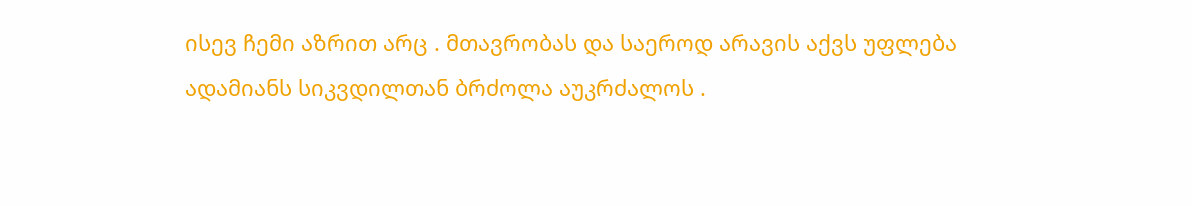ისევ ჩემი აზრით არც . მთავრობას და საეროდ არავის აქვს უფლება ადამიანს სიკვდილთან ბრძოლა აუკრძალოს .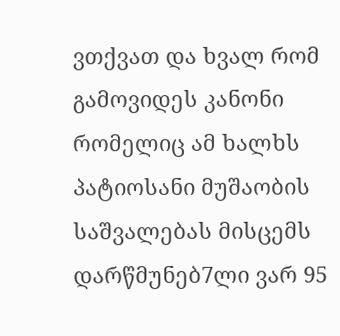ვთქვათ და ხვალ რომ გამოვიდეს კანონი რომელიც ამ ხალხს პატიოსანი მუშაობის საშვალებას მისცემს დარწმუნებ7ლი ვარ 95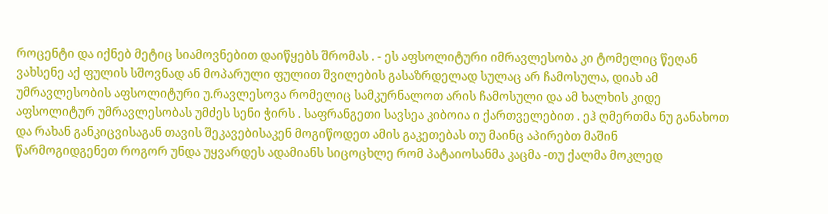როცენტი და იქნებ მეტიც სიამოვნებით დაიწყებს შრომას . - ეს აფსოლიტური იმრავლესობა კი ტომელიც წეღან ვახსენე აქ ფულის სშოვნად ან მოპარული ფულით შვილების გასაზრდელად სულაც არ ჩამოსულა, დიახ ამ უმრავლესობის აფსოლიტური უ.რავლესოვა რომელიც სამკურნალოთ არის ჩამოსული და ამ ხალხის კიდე აფსოლიტურ უმრავლესობას უმძეს სენი ჭირს . საფრანგეთი სავსეა კიბოია ი ქართველებით . ეჰ ღმერთმა ნუ განახოთ და რახან განკიცვისაგან თავის შეკავებისაკენ მოგიწოდეთ ამის გაკეთებას თუ მაინც აპირებთ მაშინ
წარმოგიდგენეთ როგორ უნდა უყვარდეს ადამიანს სიცოცხლე რომ პატაიოსანმა კაცმა -თუ ქალმა მოკლედ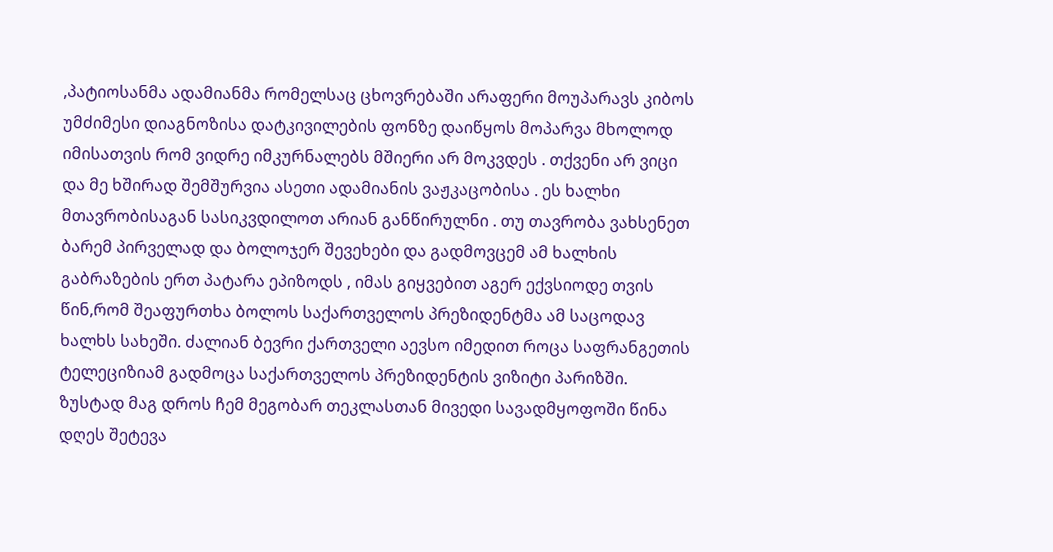,პატიოსანმა ადამიანმა რომელსაც ცხოვრებაში არაფერი მოუპარავს კიბოს უმძიმესი დიაგნოზისა დატკივილების ფონზე დაიწყოს მოპარვა მხოლოდ იმისათვის რომ ვიდრე იმკურნალებს მშიერი არ მოკვდეს . თქვენი არ ვიცი და მე ხშირად შემშურვია ასეთი ადამიანის ვაჟკაცობისა . ეს ხალხი მთავრობისაგან სასიკვდილოთ არიან განწირულნი . თუ თავრობა ვახსენეთ ბარემ პირველად და ბოლოჯერ შევეხები და გადმოვცემ ამ ხალხის გაბრაზების ერთ პატარა ეპიზოდს , იმას გიყვებით აგერ ექვსიოდე თვის წინ,რომ შეაფურთხა ბოლოს საქართველოს პრეზიდენტმა ამ საცოდავ ხალხს სახეში. ძალიან ბევრი ქართველი აევსო იმედით როცა საფრანგეთის ტელეციზიამ გადმოცა საქართველოს პრეზიდენტის ვიზიტი პარიზში. ზუსტად მაგ დროს ჩემ მეგობარ თეკლასთან მივედი სავადმყოფოში წინა დღეს შეტევა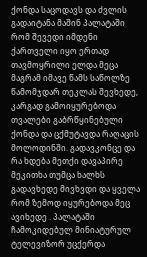ქონდა საცოდავს და ძვლის გადაიტანა მაშინ პალატაში რომ შევედი იმდენი ქართველი იყო ერთად თავმოყრილი ელდა მეცა მაგრამ იმავე წამს საწოლზე წამომჯდარ თეკლას შევხედე, კარგად გამოიყურებოდა თვალები გაბრწყინებული ქონდა და ცქმუტავდა რაღაცის მოლოდინში. გადავკონცე და რა ხდება მეთქი დავაპირე მეკითხა თუმცა ხალხს გადავხედე მივხვდი და ყველა რომ ზემოდ იყურებოდა მეც ავიხედე . პალატაში ჩამოკიდებულ მინიატურულ ტელევიზორ უცქერდა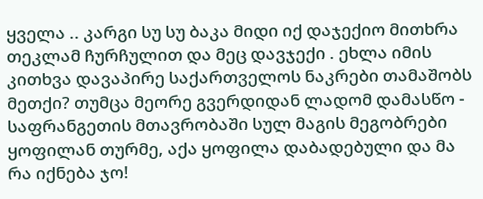ყველა .. კარგი სუ სუ ბაკა მიდი იქ დაჯექიო მითხრა თეკლამ ჩურჩულით და მეც დავჯექი . ეხლა იმის კითხვა დავაპირე საქართველოს ნაკრები თამაშობს მეთქი? თუმცა მეორე გვერდიდან ლადომ დამასწო - საფრანგეთის მთავრობაში სულ მაგის მეგობრები ყოფილან თურმე, აქა ყოფილა დაბადებული და მა რა იქნება ჯო!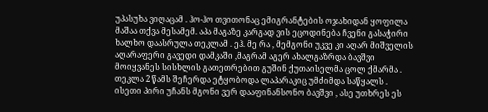უპასუხა ვიღაცამ . ჰო-ჰო თვითონაც ემიგრანტების ოჯახიდან ყოფილა მაშაა თქვა მესამემ. აპა მაგაზე კარგად ვის ეცოდინება ჩვენი გასაჭირი ხალხო დაასრულა თეკლამ . ეჰ. მე რა , მემგონი უკვე კი აღარ მიშველის აღარაფერი გავედი დამკაში ,მაგრამ აგერ ახალგაზრდა ბავშვი მოიყვანეს სისხლის გათეთრებით გუშინ ქუთაისელმა ცოლ ქმარმა . თეკლა 2 წამს შეჩერდა ეტყობოდა ლაპარაკიც უმძიმდა საწყალს . ისეთი პირი უჩანს მგონი ვერ დააფინანსონო ბავშვი , ასე უთხრეს ეს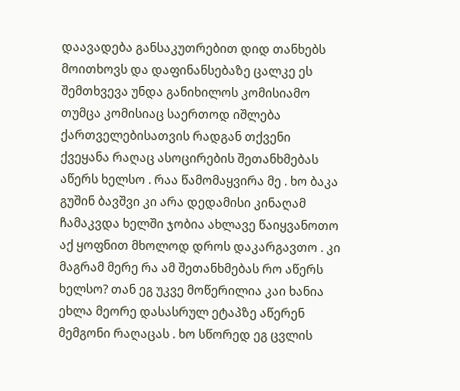დაავადება განსაკუთრებით დიდ თანხებს მოითხოვს და დაფინანსებაზე ცალკე ეს შემთხვევა უნდა განიხილოს კომისიამო თუმცა კომისიაც საერთოდ იშლება ქართველებისათვის რადგან თქვენი ქვეყანა რაღაც ასოცირების შეთანხმებას აწერს ხელსო . რაა წამომაყვირა მე . ხო ბაკა გუშინ ბავშვი კი არა დედამისი კინაღამ ჩამაკვდა ხელში ჯობია ახლავე წაიყვანოთო აქ ყოფნით მხოლოდ დროს დაკარგავთო . კი მაგრამ მერე რა ამ შეთანხმებას რო აწერს ხელსო? თან ეგ უკვე მოწერილია კაი ხანია ეხლა მეორე დასასრულ ეტაპზე აწერენ მემგონი რაღაცას . ხო სწორედ ეგ ცვლის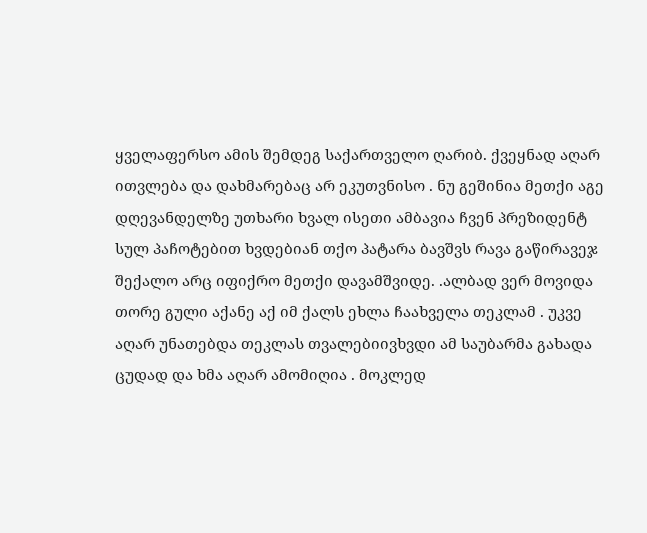ყველაფერსო ამის შემდეგ საქართველო ღარიბ. ქვეყნად აღარ ითვლება და დახმარებაც არ ეკუთვნისო . ნუ გეშინია მეთქი აგე დღევანდელზე უთხარი ხვალ ისეთი ამბავია ჩვენ პრეზიდენტ სულ პაჩოტებით ხვდებიან თქო პატარა ბავშვს რავა გაწირავეჯ შექალო არც იფიქრო მეთქი დავამშვიდე. .ალბად ვერ მოვიდა თორე გული აქანე აქ იმ ქალს ეხლა ჩაახველა თეკლამ . უკვე აღარ უნათებდა თეკლას თვალებიივხვდი ამ საუბარმა გახადა ცუდად და ხმა აღარ ამომიღია . მოკლედ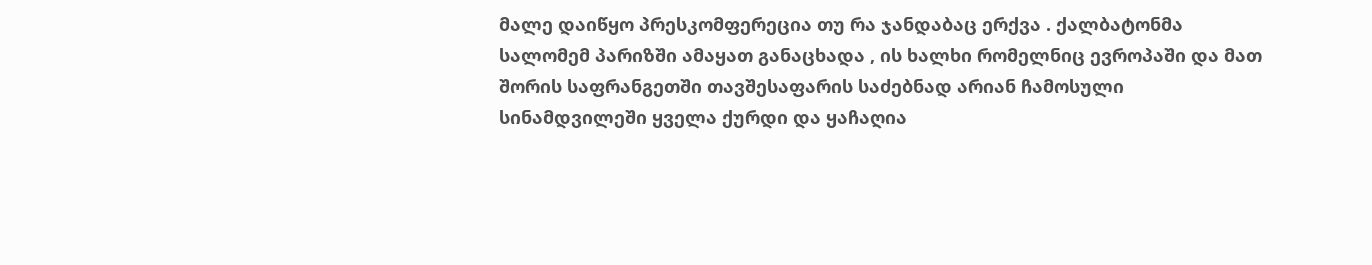მალე დაიწყო პრესკომფერეცია თუ რა ჯანდაბაც ერქვა . ქალბატონმა სალომემ პარიზში ამაყათ განაცხადა , ის ხალხი რომელნიც ევროპაში და მათ შორის საფრანგეთში თავშესაფარის საძებნად არიან ჩამოსული სინამდვილეში ყველა ქურდი და ყაჩაღია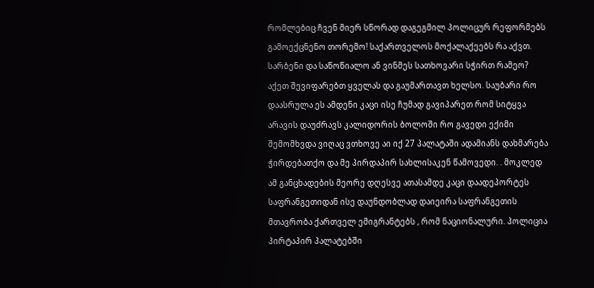რომლებიც ჩვენ მიერ სწორად დაგეგმილ პოლიცურ რეფორმებს გამოექცნენო თორემო! საქართველოს მოქალაქეებს რა აქვთ. სარბენი და საწოწიალო ან ვინმეს სათხოვარი სჭირთ რამეო? აქეთ შევიფარებთ ყველას და გაუმართავთ ხელსო. საუბარი რო დაასრულა ეს ამდენი კაცი ისე ჩუმად გავიპარეთ რომ სიტყვა არავის დაუძრავს კალიდორის ბოლოში რო გავედი ექიმი შემომხვდა ვიღაც ვთხოვე აი იქ 27 პალატაში ადამიანს დახმარება ჭირდებათქო და მე პირდაპირ სახლისაკენ წამოვედი. . მოკლედ ამ განცხადების მეორე დღესვე ათასამდე კაცი დაადეპორტეს საფრანგეთიდან ისე დაუნდობლად დაიეირა საფრანგეთის მთავრობა ქართველ ემიგრანტებს , რომ ნაციონალური. პოლიცია პირტაპირ პალატებში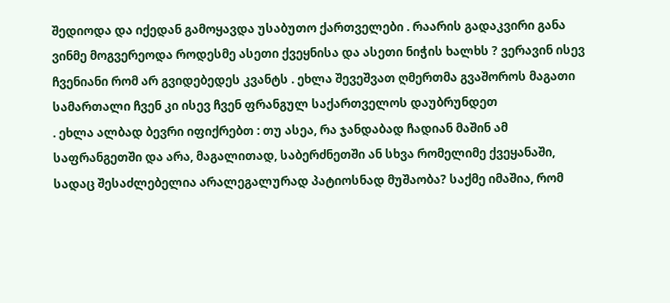შედიოდა და იქედან გამოყავდა უსაბუთო ქართველები . რაარის გადაკვირი განა ვინმე მოგვერეოდა როდესმე ასეთი ქვეყნისა და ასეთი ნიჭის ხალხს ? ვერავინ ისევ ჩვენიანი რომ არ გვიდებედეს კვანტს . ეხლა შევეშვათ ღმერთმა გვაშოროს მაგათი სამართალი ჩვენ კი ისევ ჩვენ ფრანგულ საქართველოს დაუბრუნდეთ
. ეხლა ალბად ბევრი იფიქრებთ : თუ ასეა, რა ჯანდაბად ჩადიან მაშინ ამ საფრანგეთში და არა, მაგალითად, საბერძნეთში ან სხვა რომელიმე ქვეყანაში, სადაც შესაძლებელია არალეგალურად პატიოსნად მუშაობა? საქმე იმაშია, რომ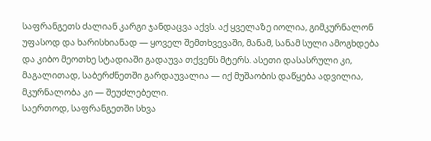საფრანგეთს ძალიან კარგი ჯანდაცვა აქვს. აქ ყველაზე იოლია, გიმკურნალონ უფასოდ და ხარისხიანად — ყოველ შემთხვევაში, მანამ, სანამ სული ამოგხდება და კიბო მეოთხე სტადიაში გადაუვა თქვენს მტერს. ასეთი დასასრული კი, მაგალითად, საბერძნეთში გარდაუვალია — იქ მუშაობის დაწყება ადვილია, მკურნალობა კი — შეუძლებელი.
საერთოდ, საფრანგეთში სხვა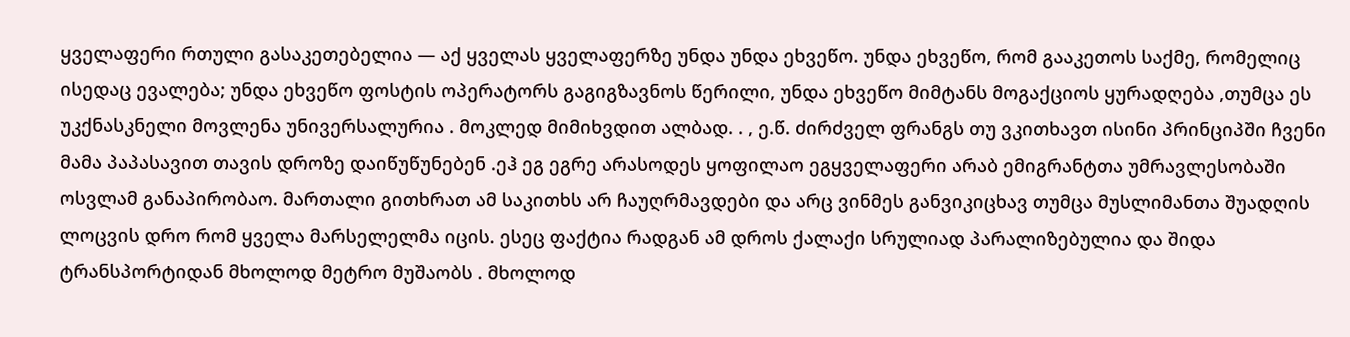ყველაფერი რთული გასაკეთებელია — აქ ყველას ყველაფერზე უნდა უნდა ეხვეწო. უნდა ეხვეწო, რომ გააკეთოს საქმე, რომელიც ისედაც ევალება; უნდა ეხვეწო ფოსტის ოპერატორს გაგიგზავნოს წერილი, უნდა ეხვეწო მიმტანს მოგაქციოს ყურადღება ,თუმცა ეს უკქნასკნელი მოვლენა უნივერსალურია . მოკლედ მიმიხვდით ალბად. . , ე.წ. ძირძველ ფრანგს თუ ვკითხავთ ისინი პრინციპში ჩვენი მამა პაპასავით თავის დროზე დაიწუწუნებენ .ეჰ ეგ ეგრე არასოდეს ყოფილაო ეგყველაფერი არაბ ემიგრანტთა უმრავლესობაში ოსვლამ განაპირობაო. მართალი გითხრათ ამ საკითხს არ ჩაუღრმავდები და არც ვინმეს განვიკიცხავ თუმცა მუსლიმანთა შუადღის ლოცვის დრო რომ ყველა მარსელელმა იცის. ესეც ფაქტია რადგან ამ დროს ქალაქი სრულიად პარალიზებულია და შიდა ტრანსპორტიდან მხოლოდ მეტრო მუშაობს . მხოლოდ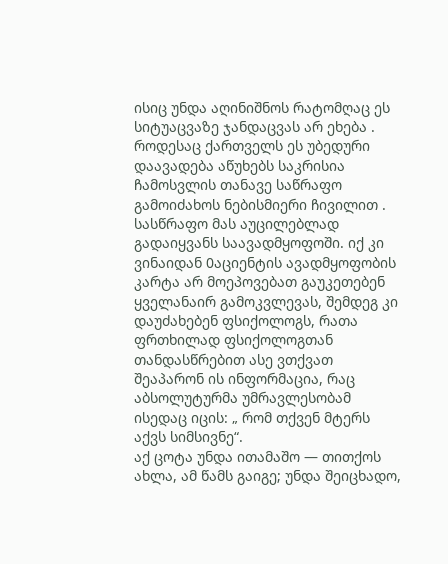ისიც უნდა აღინიშნოს რატომღაც ეს სიტუაცვაზე ჯანდაცვას არ ეხება . როდესაც ქართველს ეს უბედური დაავადება აწუხებს საკრისია ჩამოსვლის თანავე საწრაფო გამოიძახოს ნებისმიერი ჩივილით . სასწრაფო მას აუცილებლად გადაიყვანს საავადმყოფოში. იქ კი ვინაიდან 0აციენტის ავადმყოფობის კარტა არ მოეპოვებათ გაუკეთებენ ყველანაირ გამოკვლევას, შემდეგ კი დაუძახებენ ფსიქოლოგს, რათა ფრთხილად ფსიქოლოგთან თანდასწრებით ასე ვთქვათ შეაპარონ ის ინფორმაცია, რაც აბსოლუტურმა უმრავლესობამ ისედაც იცის: „ რომ თქვენ მტერს აქვს სიმსივნე“.
აქ ცოტა უნდა ითამაშო — თითქოს ახლა, ამ წამს გაიგე; უნდა შეიცხადო,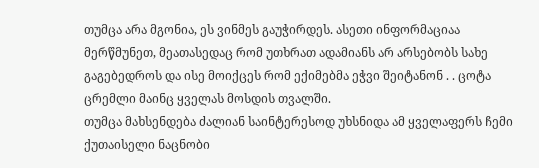თუმცა არა მგონია, ეს ვინმეს გაუჭირდეს. ასეთი ინფორმაციაა მერწმუნეთ, მეათასედაც რომ უთხრათ ადამიანს არ არსებობს სახე გაგებედროს და ისე მოიქცეს რომ ექიმებმა ეჭვი შეიტანონ . . ცოტა ცრემლი მაინც ყველას მოსდის თვალში.
თუმცა მახსენდება ძალიან საინტერესოდ უხსნიდა ამ ყველაფერს ჩემი ქუთაისელი ნაცნობი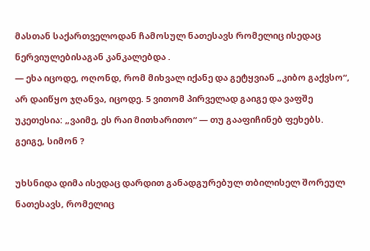მასთან საქართველოდან ჩამოსულ ნათესავს რომელიც ისედაც ნერვიულებისაგან კანკალებდა .
— ეხა იცოდე, ოღონდ, რომ მიხვალ იქანე და გეტყვიან „კიბო გაქვსო“, არ დაიწყო ჯღანვა, იცოდე. 5 ვითომ პირველად გაიგე და ვაფშე უკეთესია: „ვაიმე, ეს რაი მითხარითო“ — თუ გააფიჩინებ ფეხებს. გეიგე, სიმონ ?

უხსნიდა დიმა ისედაც დარდით განადგურებულ თბილისელ შორეულ ნათესავს, რომელიც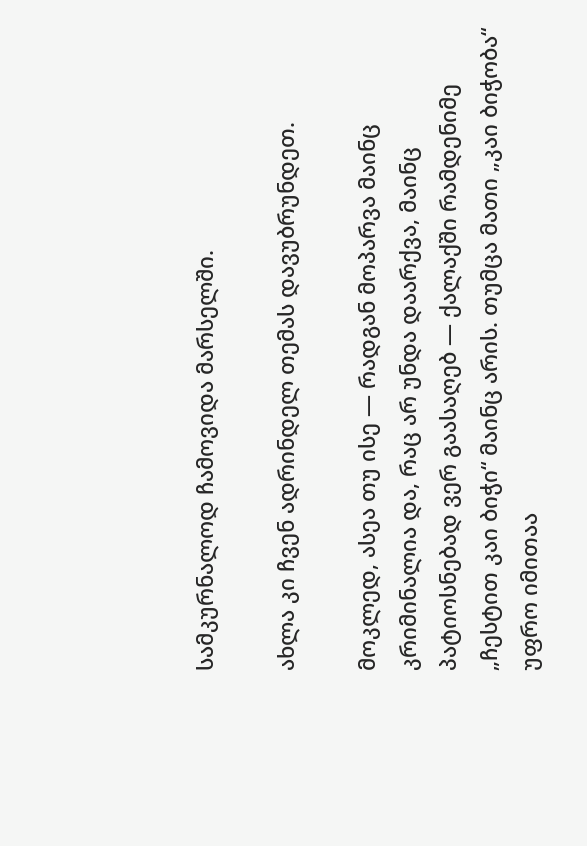სამკურნალოდ ჩამოვიდა მარსელში.

ახლა კი ჩვენ ადრინდელ თემას დავუბრუნდეთ.

მოკლედ, ასეა თუ ისე — რადგან მოპარვა მაინც კრიმინალია და, რაც არ უნდა დაარქვა, მაინც პატიოსნებად ვერ გაასაღებ — ქალაქში რამდენიმე „ჩესტით კაი ბიჭი“ მაინც არის. თუმცა მათი „კაი ბიჭობა“ უფრო იმითაა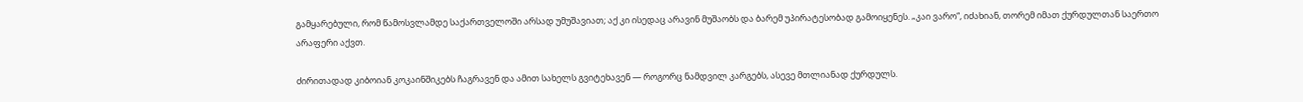გამყარებული, რომ წამოსვლამდე საქართველოში არსად უმუშავიათ; აქ კი ისედაც არავინ მუშაობს და ბარემ უპირატესობად გამოიყენეს. „კაი ვარო“, იძახიან, თორემ იმათ ქურდულთან საერთო არაფერი აქვთ.

ძირითადად კიბოიან კოკაინშიკებს ჩაგრავენ და ამით სახელს გვიტეხავენ — როგორც ნამდვილ კარგებს, ასევე მთლიანად ქურდულს.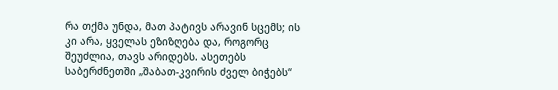რა თქმა უნდა, მათ პატივს არავინ სცემს; ის კი არა, ყველას ეზიზღება და, როგორც შეუძლია, თავს არიდებს. ასეთებს საბერძნეთში „შაბათ-კვირის ძველ ბიჭებს“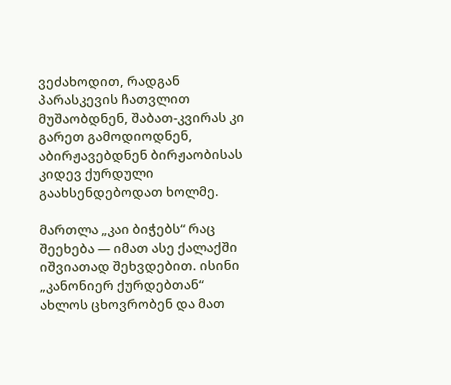ვეძახოდით, რადგან პარასკევის ჩათვლით მუშაობდნენ, შაბათ-კვირას კი გარეთ გამოდიოდნენ, აბირჟავებდნენ ბირჟაობისას კიდევ ქურდული გაახსენდებოდათ ხოლმე.

მართლა „კაი ბიჭებს“ რაც შეეხება — იმათ ასე ქალაქში იშვიათად შეხვდებით. ისინი „კანონიერ ქურდებთან“ ახლოს ცხოვრობენ და მათ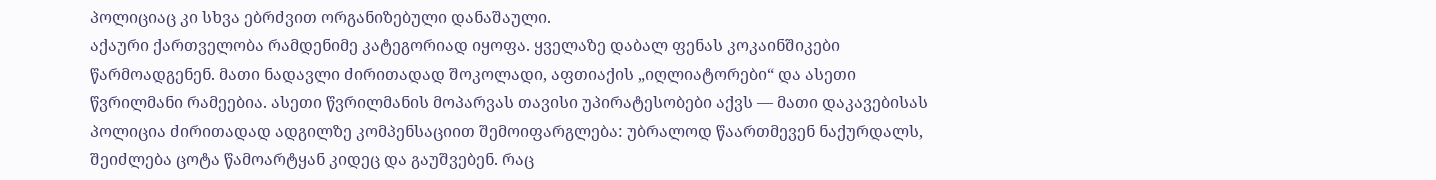პოლიციაც კი სხვა ებრძვით ორგანიზებული დანაშაული.
აქაური ქართველობა რამდენიმე კატეგორიად იყოფა. ყველაზე დაბალ ფენას კოკაინშიკები წარმოადგენენ. მათი ნადავლი ძირითადად შოკოლადი, აფთიაქის „იღლიატორები“ და ასეთი წვრილმანი რამეებია. ასეთი წვრილმანის მოპარვას თავისი უპირატესობები აქვს — მათი დაკავებისას პოლიცია ძირითადად ადგილზე კომპენსაციით შემოიფარგლება: უბრალოდ წაართმევენ ნაქურდალს, შეიძლება ცოტა წამოარტყან კიდეც და გაუშვებენ. რაც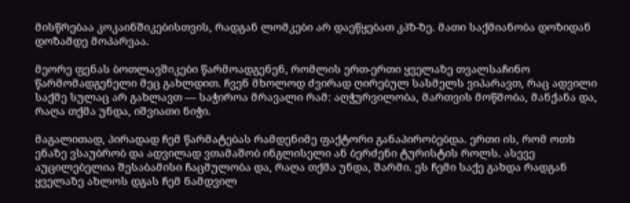მისწრებაა კოკაინშიკებისთვის, რადგან ლომკები არ დაეწყებათ კპზ-ზე. მათი საქმიანობა დოზიდან დოზამდე მოპარვაა.

მეორე ფენას ბოთლავშიკები წარმოადგენენ, რომლის ერთ-ერთი ყველაზე თვალსაჩინო წარმომადგენელი მეც გახლდით. ჩვენ მხოლოდ ძვირად ღირებულ სასმელს ვიპარავთ, რაც ადვილი საქმე სულაც არ გახლავთ — საჭიროა მრავალი რამ: აღჭურვილობა, მართვის მოწმობა, მანქანა და, რაღა თქმა უნდა, იშვიათი ნიჭი.

მაგალითად, პირადად ჩემ წარმატებას რამდენიმე ფაქტორი განაპირობებდა. ერთი ის, რომ ოთხ ენაზე ვსაუბრობ და ადვილად ვთამაშობ ინგლისელი ან ბერძენი ტურისტის როლს. ასევე აუცილებელია შესაბამისი ჩაცმულობა და, რაღა თქმა უნდა, შარმი. ეს ჩემი საქე გახდა რადგან ყველაზე ახლოს დგას ჩემ ნამდვილ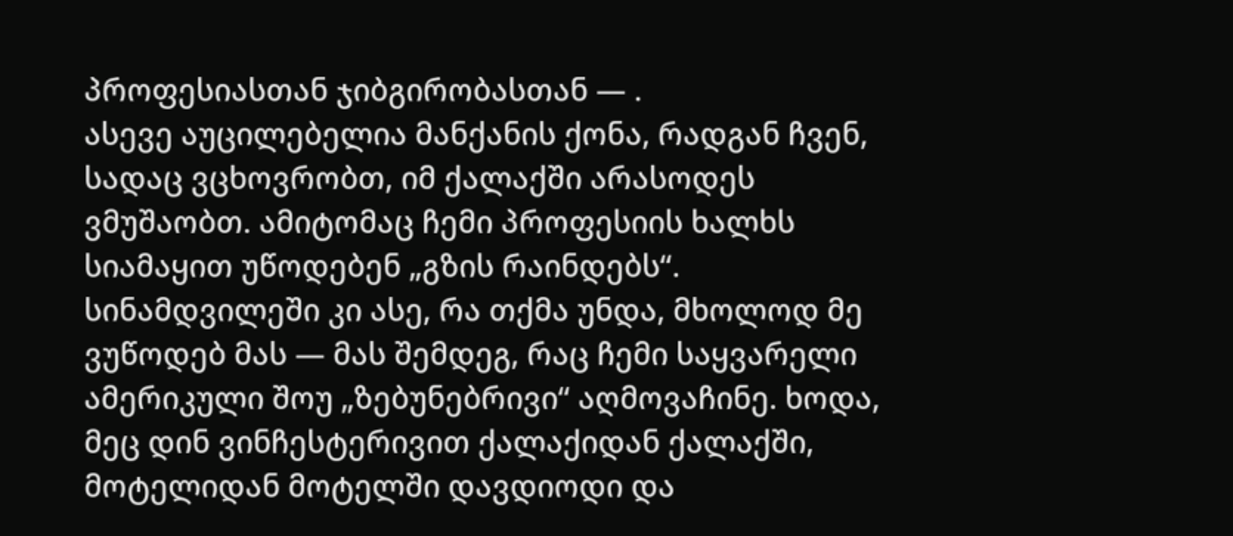პროფესიასთან ჯიბგირობასთან — .
ასევე აუცილებელია მანქანის ქონა, რადგან ჩვენ, სადაც ვცხოვრობთ, იმ ქალაქში არასოდეს ვმუშაობთ. ამიტომაც ჩემი პროფესიის ხალხს სიამაყით უწოდებენ „გზის რაინდებს“. სინამდვილეში კი ასე, რა თქმა უნდა, მხოლოდ მე ვუწოდებ მას — მას შემდეგ, რაც ჩემი საყვარელი ამერიკული შოუ „ზებუნებრივი“ აღმოვაჩინე. ხოდა, მეც დინ ვინჩესტერივით ქალაქიდან ქალაქში, მოტელიდან მოტელში დავდიოდი და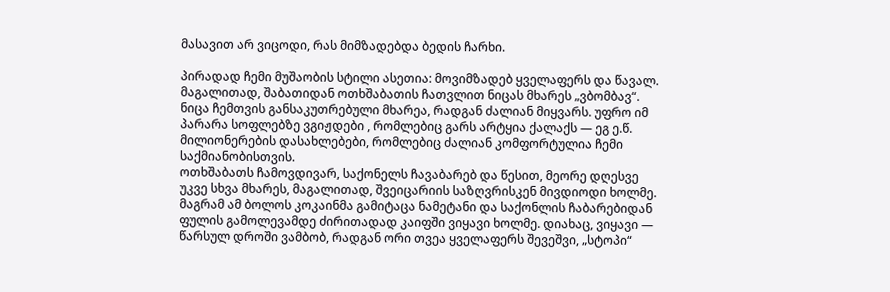მასავით არ ვიცოდი, რას მიმზადებდა ბედის ჩარხი.

პირადად ჩემი მუშაობის სტილი ასეთია: მოვიმზადებ ყველაფერს და წავალ. მაგალითად, შაბათიდან ოთხშაბათის ჩათვლით ნიცას მხარეს „ვბომბავ“. ნიცა ჩემთვის განსაკუთრებული მხარეა, რადგან ძალიან მიყვარს. უფრო იმ პარარა სოფლებზე ვგიჟდები , რომლებიც გარს არტყია ქალაქს — ეგ ე.წ. მილიონერების დასახლებები, რომლებიც ძალიან კომფორტულია ჩემი საქმიანობისთვის.
ოთხშაბათს ჩამოვდივარ, საქონელს ჩავაბარებ და წესით, მეორე დღესვე უკვე სხვა მხარეს, მაგალითად, შვეიცარიის საზღვრისკენ მივდიოდი ხოლმე. მაგრამ ამ ბოლოს კოკაინმა გამიტაცა ნამეტანი და საქონლის ჩაბარებიდან ფულის გამოლევამდე ძირითადად კაიფში ვიყავი ხოლმე. დიახაც, ვიყავი — წარსულ დროში ვამბობ, რადგან ორი თვეა ყველაფერს შევეშვი, „სტოპი“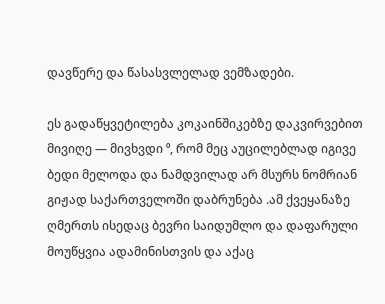დავწერე და წასასვლელად ვემზადები.

ეს გადაწყვეტილება კოკაინშიკებზე დაკვირვებით მივიღე — მივხვდი ⁰, რომ მეც აუცილებლად იგივე ბედი მელოდა და ნამდვილად არ მსურს ნომრიან გიჟად საქართველოში დაბრუნება .ამ ქვეყანაზე ღმერთს ისედაც ბევრი საიდუმლო და დაფარული მოუწყვია ადამინისთვის და აქაც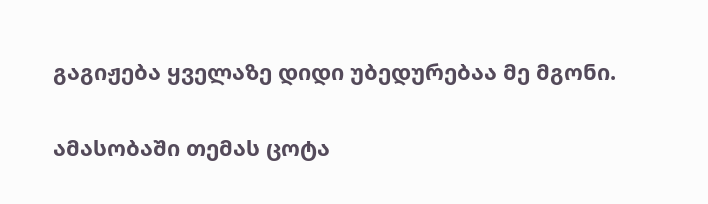გაგიჟება ყველაზე დიდი უბედურებაა მე მგონი.

ამასობაში თემას ცოტა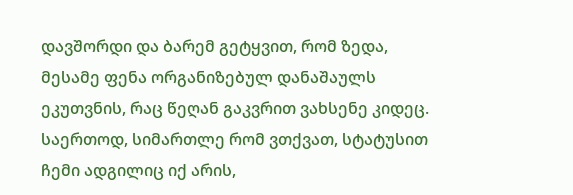დავშორდი და ბარემ გეტყვით, რომ ზედა, მესამე ფენა ორგანიზებულ დანაშაულს ეკუთვნის, რაც წეღან გაკვრით ვახსენე კიდეც. საერთოდ, სიმართლე რომ ვთქვათ, სტატუსით ჩემი ადგილიც იქ არის,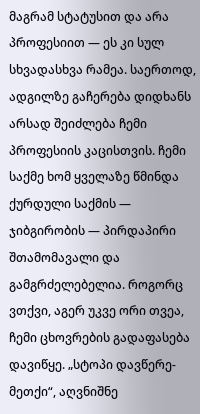მაგრამ სტატუსით და არა პროფესიით — ეს კი სულ სხვადასხვა რამეა. საერთოდ, ადგილზე გაჩერება დიდხანს არსად შეიძლება ჩემი პროფესიის კაცისთვის. ჩემი საქმე ხომ ყველაზე წმინდა ქურდული საქმის — ჯიბგირობის — პირდაპირი შთამომავალი და გამგრძელებელია. როგორც ვთქვი, აგერ უკვე ორი თვეა, ჩემი ცხოვრების გადაფასება დავიწყე. „სტოპი დავწერე-მეთქი“, აღვნიშნე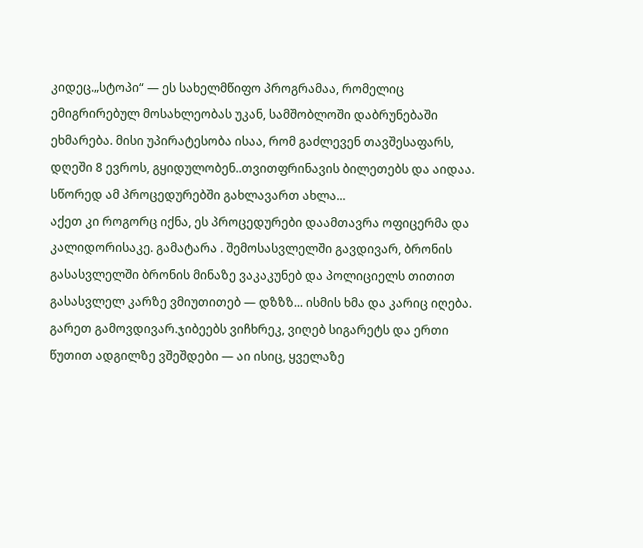კიდეც.„სტოპი“ — ეს სახელმწიფო პროგრამაა, რომელიც ემიგრირებულ მოსახლეობას უკან, სამშობლოში დაბრუნებაში ეხმარება. მისი უპირატესობა ისაა, რომ გაძლევენ თავშესაფარს, დღეში 8 ევროს, გყიდულობენ..თვითფრინავის ბილეთებს და აიდაა. სწორედ ამ პროცედურებში გახლავართ ახლა...
აქეთ კი როგორც იქნა, ეს პროცედურები დაამთავრა ოფიცერმა და კალიდორისაკე. გამატარა . შემოსასვლელში გავდივარ, ბრონის გასასვლელში ბრონის მინაზე ვაკაკუნებ და პოლიციელს თითით გასასვლელ კარზე ვმიუთითებ — დზზზ... ისმის ხმა და კარიც იღება. გარეთ გამოვდივარ.ჯიბეებს ვიჩხრეკ, ვიღებ სიგარეტს და ერთი წუთით ადგილზე ვშეშდები — აი ისიც, ყველაზე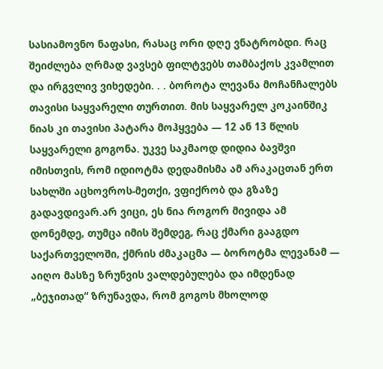სასიამოვნო ნაფასი, რასაც ორი დღე ვნატრობდი. რაც შეიძლება ღრმად ვავსებ ფილტვებს თამბაქოს კვამლით და ირგვლივ ვიხედები. . . ბოროტა ლევანა მოჩანჩალებს თავისი საყვარელი თურთით. მის საყვარელ კოკაინშიკ ნიას კი თავისი პატარა მოჰყვება — 12 ან 13 წლის საყვარელი გოგონა. უკვე საკმაოდ დიდია ბავშვი იმისთვის, რომ იდიოტმა დედამისმა ამ არაკაცთან ერთ სახლში აცხოვროს-მეთქი, ვფიქრობ და გზაზე გადავდივარ.არ ვიცი, ეს ნია როგორ მივიდა ამ დონემდე, თუმცა იმის შემდეგ, რაც ქმარი გააგდო საქართველოში, ქმრის ძმაკაცმა — ბოროტმა ლევანამ — აიღო მასზე ზრუნვის ვალდებულება და იმდენად „ბეჯითად“ ზრუნავდა, რომ გოგოს მხოლოდ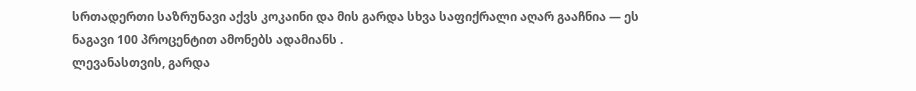სრთადერთი საზრუნავი აქვს კოკაინი და მის გარდა სხვა საფიქრალი აღარ გააჩნია — ეს ნაგავი 100 პროცენტით ამონებს ადამიანს .
ლევანასთვის, გარდა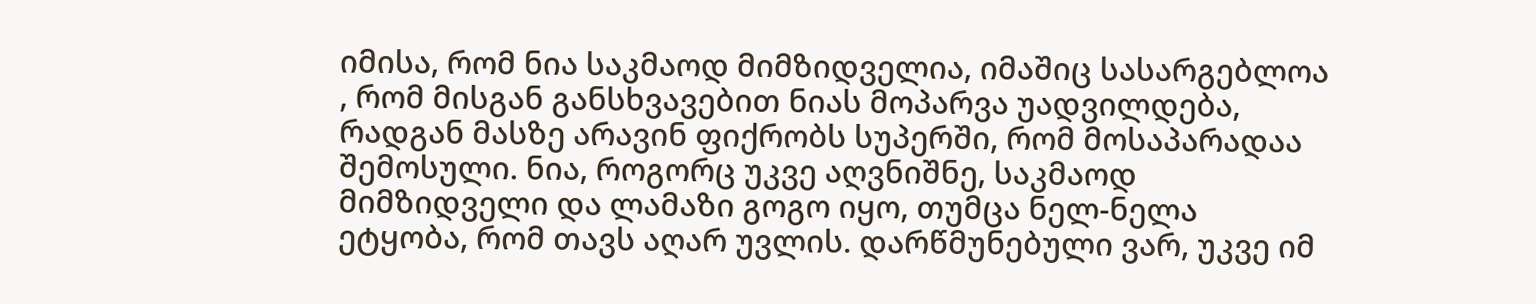იმისა, რომ ნია საკმაოდ მიმზიდველია, იმაშიც სასარგებლოა , რომ მისგან განსხვავებით ნიას მოპარვა უადვილდება, რადგან მასზე არავინ ფიქრობს სუპერში, რომ მოსაპარადაა შემოსული. ნია, როგორც უკვე აღვნიშნე, საკმაოდ მიმზიდველი და ლამაზი გოგო იყო, თუმცა ნელ-ნელა ეტყობა, რომ თავს აღარ უვლის. დარწმუნებული ვარ, უკვე იმ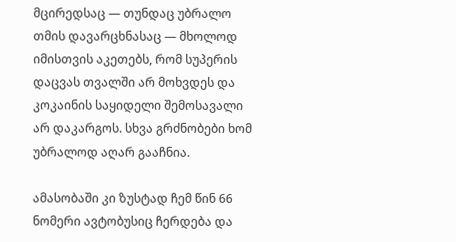მცირედსაც — თუნდაც უბრალო თმის დავარცხნასაც — მხოლოდ იმისთვის აკეთებს, რომ სუპერის დაცვას თვალში არ მოხვდეს და კოკაინის საყიდელი შემოსავალი არ დაკარგოს. სხვა გრძნობები ხომ უბრალოდ აღარ გააჩნია.

ამასობაში კი ზუსტად ჩემ წინ 66 ნომერი ავტობუსიც ჩერდება და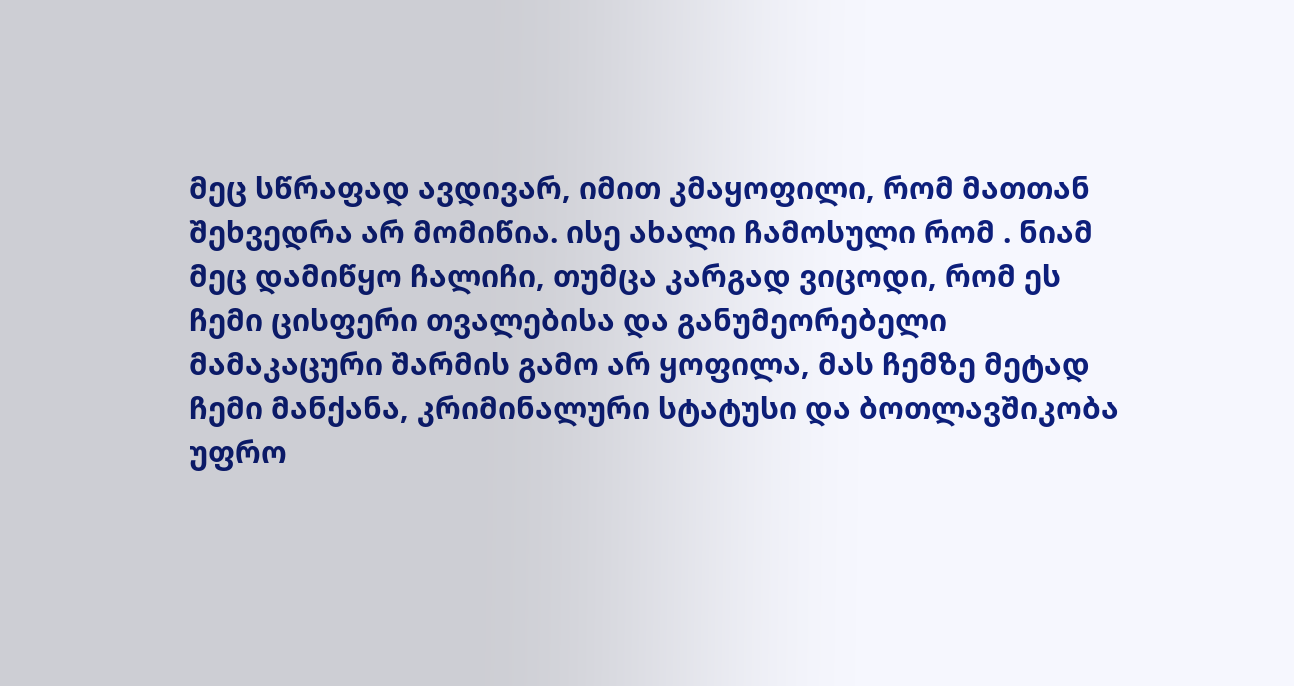მეც სწრაფად ავდივარ, იმით კმაყოფილი, რომ მათთან შეხვედრა არ მომიწია. ისე ახალი ჩამოსული რომ . ნიამ მეც დამიწყო ჩალიჩი, თუმცა კარგად ვიცოდი, რომ ეს ჩემი ცისფერი თვალებისა და განუმეორებელი მამაკაცური შარმის გამო არ ყოფილა, მას ჩემზე მეტად ჩემი მანქანა, კრიმინალური სტატუსი და ბოთლავშიკობა უფრო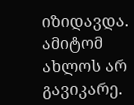იზიდავდა. ამიტომ ახლოს არ გავიკარე.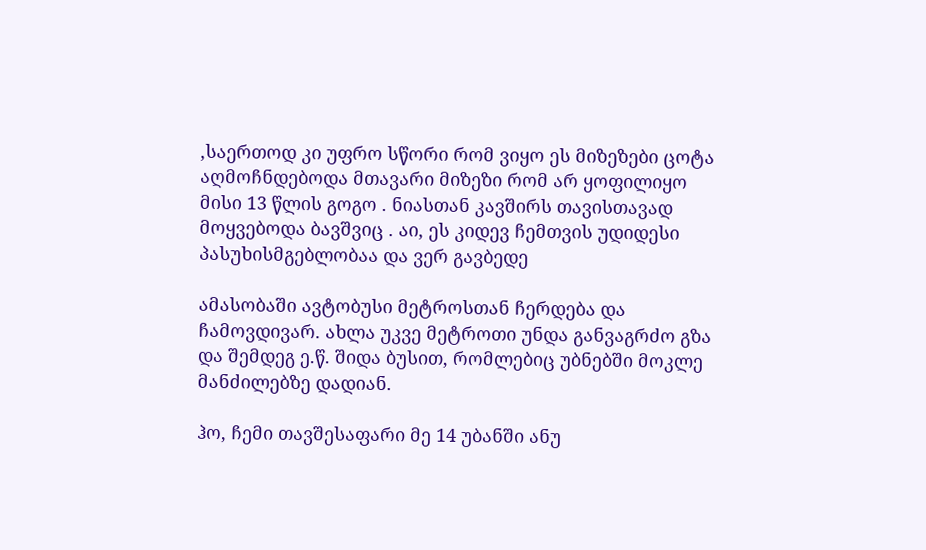,საერთოდ კი უფრო სწორი რომ ვიყო ეს მიზეზები ცოტა აღმოჩნდებოდა მთავარი მიზეზი რომ არ ყოფილიყო მისი 13 წლის გოგო . ნიასთან კავშირს თავისთავად მოყვებოდა ბავშვიც . აი, ეს კიდევ ჩემთვის უდიდესი პასუხისმგებლობაა და ვერ გავბედე

ამასობაში ავტობუსი მეტროსთან ჩერდება და ჩამოვდივარ. ახლა უკვე მეტროთი უნდა განვაგრძო გზა და შემდეგ ე.წ. შიდა ბუსით, რომლებიც უბნებში მოკლე მანძილებზე დადიან.

ჰო, ჩემი თავშესაფარი მე 14 უბანში ანუ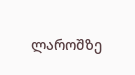ლაროშზე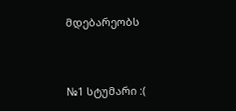მდებარეობს



№1 სტუმარი :(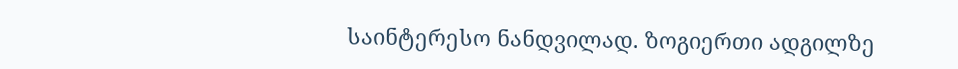საინტერესო ნანდვილად. ზოგიერთი ადგილზე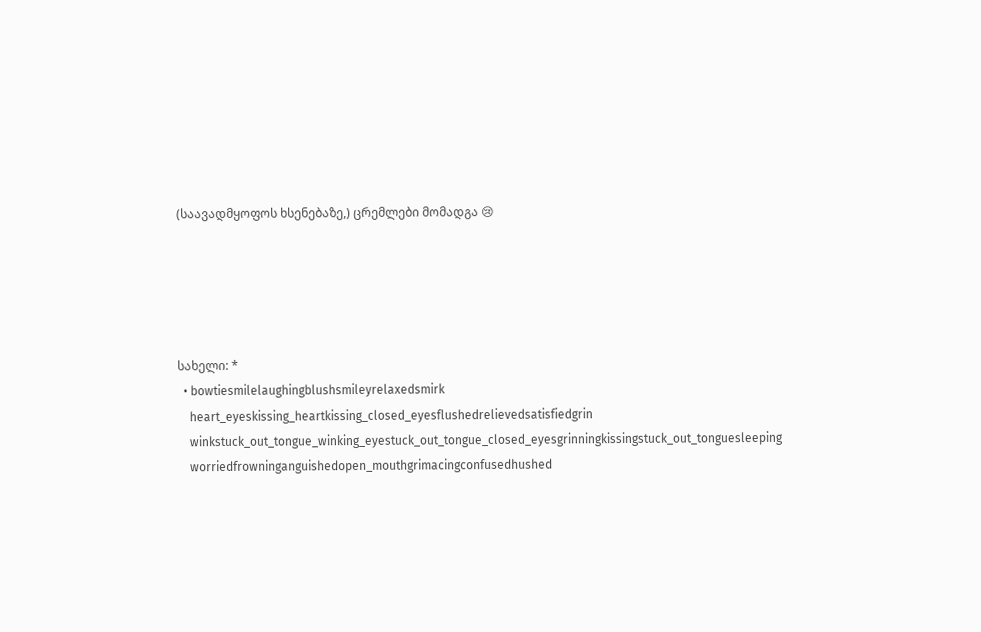(საავადმყოფოს ხსენებაზე,) ცრემლები მომადგა 😢





სახელი: *
  • bowtiesmilelaughingblushsmileyrelaxedsmirk
    heart_eyeskissing_heartkissing_closed_eyesflushedrelievedsatisfiedgrin
    winkstuck_out_tongue_winking_eyestuck_out_tongue_closed_eyesgrinningkissingstuck_out_tonguesleeping
    worriedfrowninganguishedopen_mouthgrimacingconfusedhushed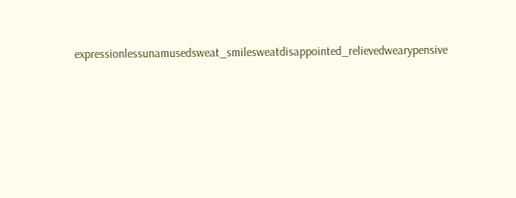expressionlessunamusedsweat_smilesweatdisappointed_relievedwearypensive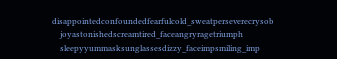disappointedconfoundedfearfulcold_sweatperseverecrysob
    joyastonishedscreamtired_faceangryragetriumph
    sleepyyummasksunglassesdizzy_faceimpsmiling_imp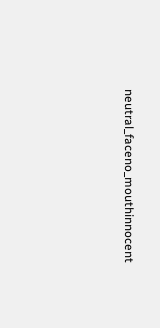neutral_faceno_mouthinnocent